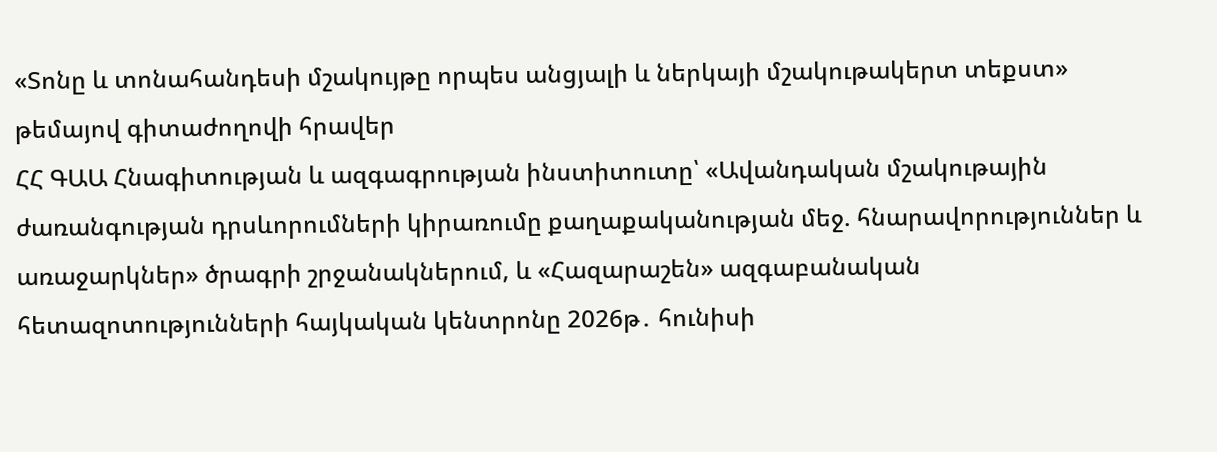«Տոնը և տոնահանդեսի մշակույթը որպես անցյալի և ներկայի մշակութակերտ տեքստ» թեմայով գիտաժողովի հրավեր
ՀՀ ԳԱԱ Հնագիտության և ազգագրության ինստիտուտը՝ «Ավանդական մշակութային ժառանգության դրսևորումների կիրառումը քաղաքականության մեջ. հնարավորություններ և առաջարկներ» ծրագրի շրջանակներում, և «Հազարաշեն» ազգաբանական հետազոտությունների հայկական կենտրոնը 2026թ․ հունիսի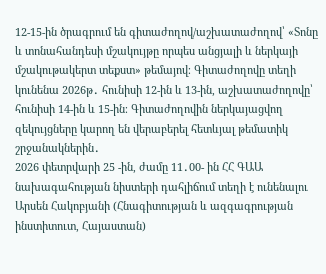12-15-ին ծրագրում են գիտաժողով/աշխատաժողով՝ «Տոնը և տոնահանդեսի մշակույթը որպես անցյալի և ներկայի մշակութակերտ տեքստ» թեմայով։ Գիտաժողովը տեղի կունենա 2026թ․ հունիսի 12-ին և 13-ին, աշխատաժողովը՝ հունիսի 14-ին և 15-ին։ Գիտաժողովին ներկայացվող զեկույցները կարող են վերաբերել հետևյալ թեմատիկ շրջանակներին․
2026 փետրվարի 25 -ին, ժամը 11․00- ին ՀՀ ԳԱԱ նախագահության նիստերի դահլիճում տեղի է ունենալու Արսեն Հակոբյանի (Հնագիտության և ազգագրության ինստիտուտ, Հայաստան)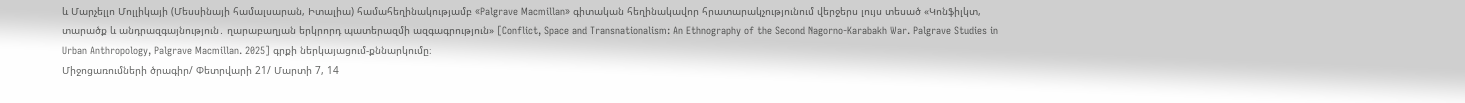և Մարչելլո Մոլլիկայի (Մեսսինայի համալսարան, Իտալիա) համահեղինակությամբ «Palgrave Macmillan» գիտական հեղինակավոր հրատարակչությունում վերջերս լույս տեսած «Կոնֆիլկտ, տարածք և անդրազգայնություն․ ղարաբաղյան երկրորդ պատերազմի ազգագրություն» [Conflict, Space and Transnationalism: An Ethnography of the Second Nagorno-Karabakh War. Palgrave Studies in Urban Anthropology, Palgrave Macmillan. 2025] գրքի ներկայացում-քննարկումը։
Միջոցառումների ծրագիր/ Փետրվարի 21/ Մարտի 7, 14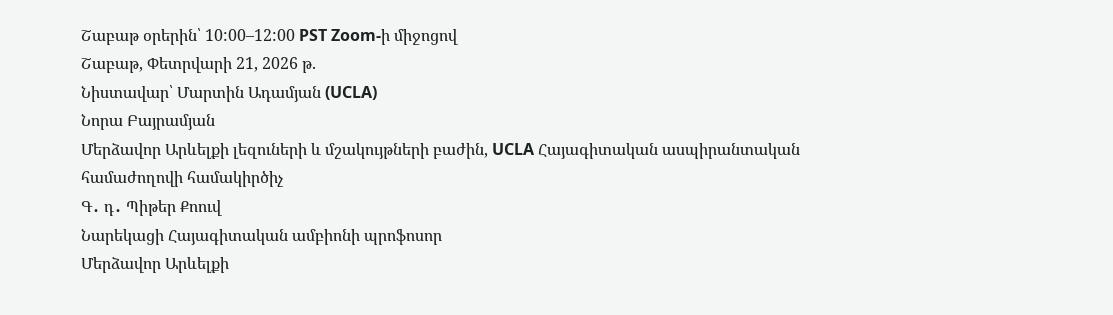Շաբաթ օրերին՝ 10:00–12:00 PST Zoom-ի միջոցով
Շաբաթ, Փետրվարի 21, 2026 թ.
Նիստավար՝ Մարտին Ադամյան (UCLA)
Նորա Բայրամյան
Մերձավոր Արևելքի լեզուների և մշակույթների բաժին, UCLA Հայագիտական ասպիրանտական համաժողովի համակիրծիչ
Գ․ դ․ Պիթեր Քոուվ
Նարեկացի Հայագիտական ամբիոնի պրոֆոսոր
Մերձավոր Արևելքի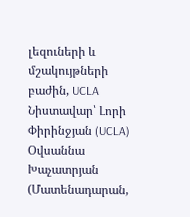լեզուների և մշակույթների բաժին, UCLA
Նիստավար՝ Լորի Փիրինջյան (UCLA)
Օվսաննա Խաչատրյան (Մատենադարան,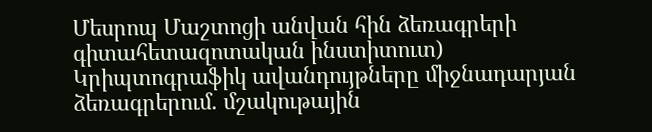Մեսրոպ Մաշտոցի անվան հին ձեռագրերի գիտահետազոտական ինստիտուտ)
Կրիպտոգրաֆիկ ավանդույթները միջնադարյան ձեռագրերում. մշակութային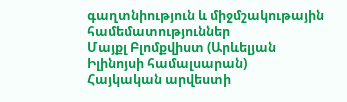գաղտնիություն և միջմշակութային համեմատություններ
Մայքլ Բլոմքվիստ (Արևելյան Իլինոյսի համալսարան)
Հայկական արվեստի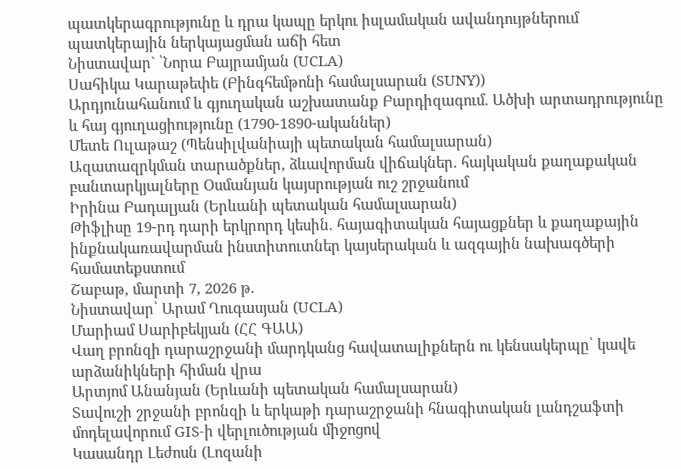պատկերագրությունը և դրա կապը երկու իսլամական ավանդույթներում պատկերային ներկայացման աճի հետ
Նիստավար` ՝Նորա Բայրամյան (UCLA)
Սահիկա Կարաթեփե (Բինգհեմթոնի համալսարան (SUNY))
Արդյունահանում և գյուղական աշխատանք Բարդիզագում. Ածխի արտադրությունը և հայ գյուղացիությունը (1790-1890-ականներ)
Մետե Ուլաթաշ (Պենսիլվանիայի պետական համալսարան)
Ազատազրկման տարածքներ, ձևավորման վիճակներ. հայկական քաղաքական բանտարկյալները Օսմանյան կայսրության ուշ շրջանում
Իրինա Բադալյան (Երևանի պետական համալսարան)
Թիֆլիսը 19-րդ դարի երկրորդ կեսին. հայագիտական հայացքներ և քաղաքային ինքնակառավարման ինստիտուտներ կայսերական և ազգային նախագծերի համատեքստում
Շաբաթ, մարտի 7, 2026 թ.
Նիստավար՝ Արամ Ղուգասյան (UCLA)
Մարիամ Սարիբեկյան (ՀՀ ԳԱԱ)
Վաղ բրոնզի դարաշրջանի մարդկանց հավատալիքներն ու կենսակերպը՝ կավե արձանիկների հիման վրա
Արտյոմ Անանյան (Երևանի պետական համալսարան)
Տավուշի շրջանի բրոնզի և երկաթի դարաշրջանի հնագիտական լանդշաֆտի մոդելավորում GIS-ի վերլուծության միջոցով
Կասանդր Լեժոսն (Լոզանի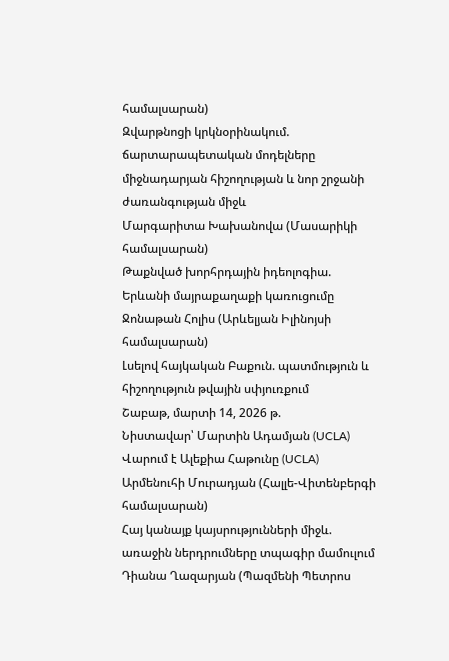համալսարան)
Զվարթնոցի կրկնօրինակում. ճարտարապետական մոդելները միջնադարյան հիշողության և նոր շրջանի ժառանգության միջև
Մարգարիտա Խախանովա (Մասարիկի համալսարան)
Թաքնված խորհրդային իդեոլոգիա. Երևանի մայրաքաղաքի կառուցումը
Ջոնաթան Հոլիս (Արևելյան Իլինոյսի համալսարան)
Լսելով հայկական Բաքուն. պատմություն և հիշողություն թվային սփյուռքում
Շաբաթ, մարտի 14, 2026 թ.
Նիստավար՝ Մարտին Ադամյան (UCLA)
Վարում է Ալեքիա Հաթունը (UCLA)
Արմենուհի Մուրադյան (Հալլե-Վիտենբերգի համալսարան)
Հայ կանայք կայսրությունների միջև. առաջին ներդրումները տպագիր մամուլում
Դիանա Ղազարյան (Պազմենի Պետրոս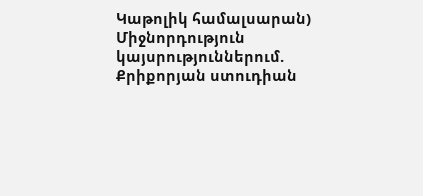Կաթոլիկ համալսարան)
Միջնորդություն կայսրություններում. Քրիքորյան ստուդիան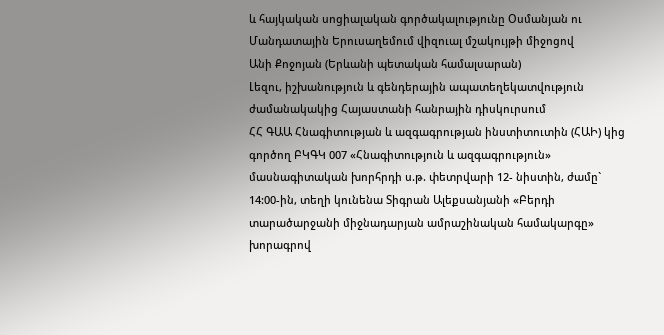և հայկական սոցիալական գործակալությունը Օսմանյան ու Մանդատային Երուսաղեմում վիզուալ մշակույթի միջոցով
Անի Քոջոյան (Երևանի պետական համալսարան)
Լեզու, իշխանություն և գենդերային ապատեղեկատվություն ժամանակակից Հայաստանի հանրային դիսկուրսում
ՀՀ ԳԱԱ Հնագիտության և ազգագրության ինստիտուտին (ՀԱԻ) կից գործող ԲԿԳԿ 007 «Հնագիտություն և ազգագրություն» մասնագիտական խորհրդի ս.թ. փետրվարի 12- նիստին, ժամը` 14:00-ին, տեղի կունենա Տիգրան Ալեքսանյանի «Բերդի տարածարջանի միջնադարյան ամրաշինական համակարգը» խորագրով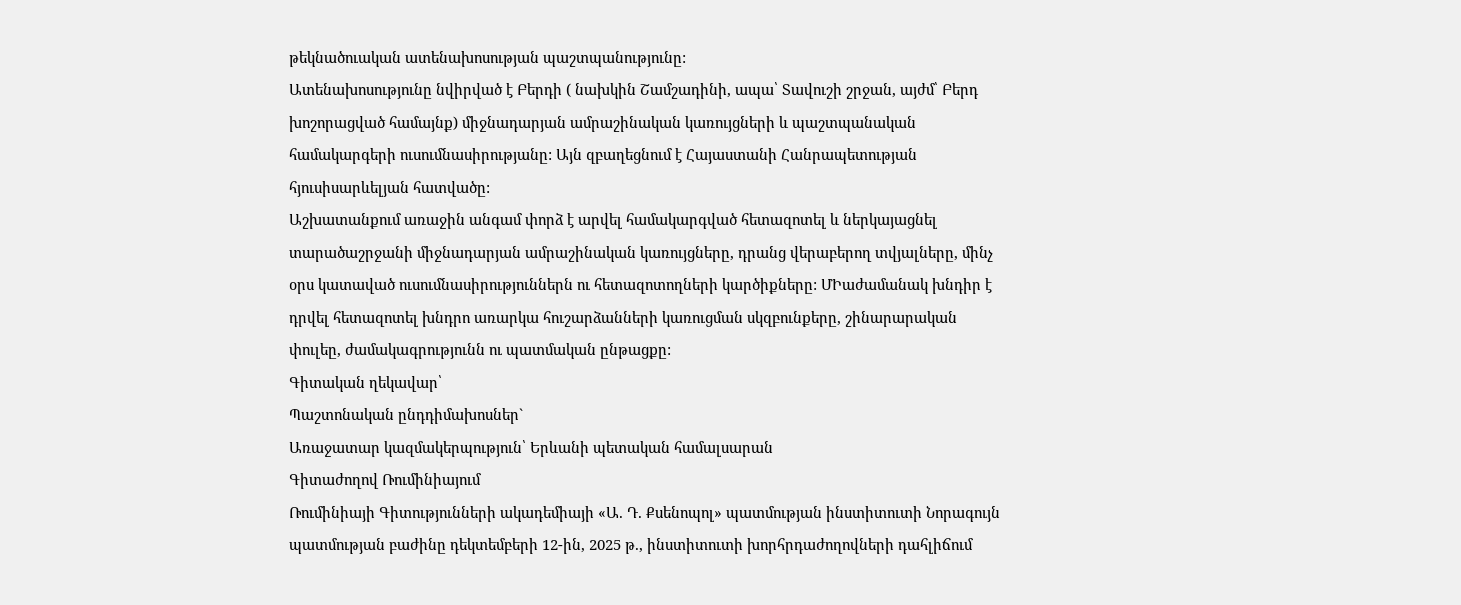թեկնածուական ատենախոսության պաշտպանությունը:
Ատենախոսությունը նվիրված է Բերդի ( նախկին Շամշադինի, ապա՝ Տավուշի շրջան, այժմ՝ Բերդ խոշորացված համայնք) միջնադարյան ամրաշինական կառույցների և պաշտպանական համակարգերի ուսումնասիրությանը: Այն զբաղեցնում է Հայաստանի Հանրապետության հյուսիսարևելյան հատվածը:
Աշխատանքում առաջին անգամ փորձ է արվել համակարգված հետազոտել և ներկայացնել տարածաշրջանի միջնադարյան ամրաշինական կառույցները, դրանց վերաբերող տվյալները, մինչ օրս կատաված ուսումնասիրություններն ու հետազոտողների կարծիքները: ՄԻաժամանակ խնդիր է դրվել հետազոտել խնդրո առարկա հուշարձանների կառուցման սկզբունքերը, շինարարական փուլեը, ժամակագրությունն ու պատմական ընթացքը:
Գիտական ղեկավար՝
Պաշտոնական ընդդիմախոսներ`
Առաջատար կազմակերպություն՝ Երևանի պետական համալսարան
Գիտաժողով Ռումինիայում
Ռումինիայի Գիտությունների ակադեմիայի «Ա. Դ. Քսենոպոլ» պատմության ինստիտուտի Նորագույն պատմության բաժինը դեկտեմբերի 12-ին, 2025 թ., ինստիտուտի խորհրդաժողովների դահլիճում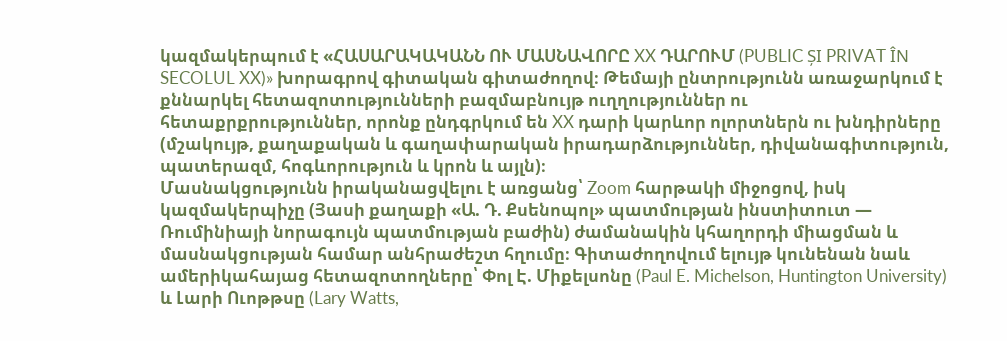կազմակերպում է «ՀԱՍԱՐԱԿԱԿԱՆՆ ՈՒ ՄԱՍՆԱՎՈՐԸ XX ԴԱՐՈՒՄ (PUBLIC ȘI PRIVAT ÎN SECOLUL XX)» խորագրով գիտական գիտաժողով։ Թեմայի ընտրությունն առաջարկում է քննարկել հետազոտությունների բազմաբնույթ ուղղություններ ու հետաքրքրություններ, որոնք ընդգրկում են XX դարի կարևոր ոլորտներն ու խնդիրները (մշակույթ, քաղաքական և գաղափարական իրադարձություններ, դիվանագիտություն, պատերազմ, հոգևորություն և կրոն և այլն)։
Մասնակցությունն իրականացվելու է առցանց՝ Zoom հարթակի միջոցով, իսկ կազմակերպիչը (Յասի քաղաքի «Ա. Դ. Քսենոպոլ» պատմության ինստիտուտ — Ռումինիայի նորագույն պատմության բաժին) ժամանակին կհաղորդի միացման և մասնակցության համար անհրաժեշտ հղումը։ Գիտաժողովում ելույթ կունենան նաև ամերիկահայաց հետազոտողները՝ Փոլ Է. Միքելսոնը (Paul E. Michelson, Huntington University) և Լարի Ուոթթսը (Lary Watts,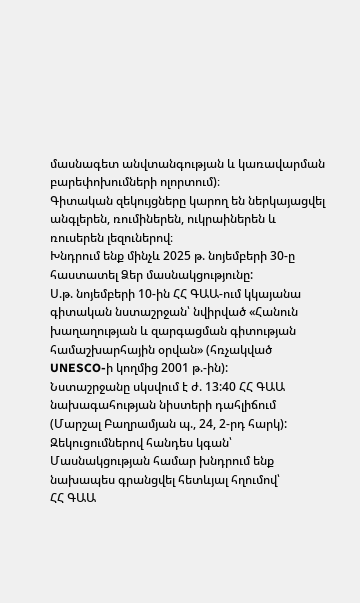մասնագետ անվտանգության և կառավարման բարեփոխումների ոլորտում)։
Գիտական զեկույցները կարող են ներկայացվել անգլերեն, ռումիներեն, ուկրաիներեն և ռուսերեն լեզուներով։
Խնդրում ենք մինչև 2025 թ. նոյեմբերի 30-ը հաստատել Ձեր մասնակցությունը:
Ս.թ. նոյեմբերի 10-ին ՀՀ ԳԱԱ-ում կկայանա գիտական նստաշրջան՝ նվիրված «Հանուն խաղաղության և զարգացման գիտության համաշխարհային օրվան» (հռչակված UNESCO-ի կողմից 2001 թ.-ին):
Նստաշրջանը սկսվում է ժ. 13:40 ՀՀ ԳԱԱ նախագահության նիստերի դահլիճում (Մարշալ Բաղրամյան պ., 24, 2-րդ հարկ):
Զեկուցումներով հանդես կգան՝
Մասնակցության համար խնդրում ենք նախապես գրանցվել հետևյալ հղումով՝
ՀՀ ԳԱԱ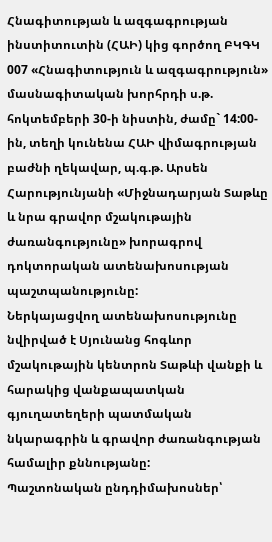Հնագիտության և ազգագրության ինստիտուտին (ՀԱԻ) կից գործող ԲԿԳԿ 007 «Հնագիտություն և ազգագրություն» մասնագիտական խորհրդի ս.թ. հոկտեմբերի 30-ի նիստին, ժամը` 14:00-ին, տեղի կունենա ՀԱԻ վիմագրության բաժնի ղեկավար, պ.գ.թ. Արսեն Հարությունյանի «Միջնադարյան Տաթևը և նրա գրավոր մշակութային ժառանգությունը» խորագրով դոկտորական ատենախոսության պաշտպանությունը:
Ներկայացվող ատենախոսությունը նվիրված է Սյունանց հոգևոր մշակութային կենտրոն Տաթևի վանքի և հարակից վանքապատկան գյուղատեղերի պատմական նկարագրին և գրավոր ժառանգության համալիր քննությանը:
Պաշտոնական ընդդիմախոսներ՝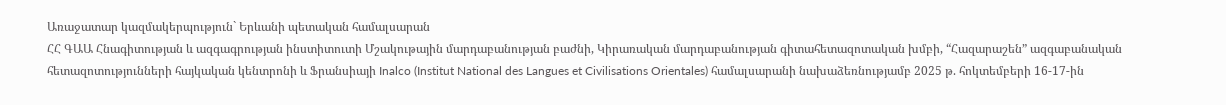Առաջատար կազմակերպություն` Երևանի պետական համալսարան
ՀՀ ԳԱԱ Հնագիտության և ազգագրության ինստիտուտի Մշակութային մարդաբանության բաժնի, Կիրառական մարդաբանության գիտահետազոտական խմբի, “Հազարաշեն” ազգաբանական հետազոտությունների հայկական կենտրոնի և Ֆրանսիայի Inalco (Institut National des Langues et Civilisations Orientales) համալսարանի նախաձեռնությամբ 2025 թ. հոկտեմբերի 16-17-ին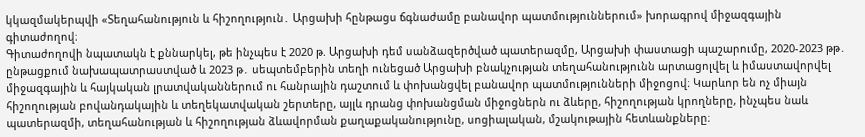կկազմակերպվի «Տեղահանություն և հիշողություն․ Արցախի հընթացս ճգնաժամը բանավոր պատմություններում» խորագրով միջազգային գիտաժողով։
Գիտաժողովի նպատակն է քննարկել, թե ինչպես է 2020 թ. Արցախի դեմ սանձազերծված պատերազմը, Արցախի փաստացի պաշարումը, 2020-2023 թթ․ ընթացքում նախապատրաստված և 2023 թ․ սեպտեմբերին տեղի ունեցած Արցախի բնակչության տեղահանությունն արտացոլվել և իմաստավորվել միջազգային և հայկական լրատվականներում ու հանրային դաշտում և փոխանցվել բանավոր պատմությունների միջոցով։ Կարևոր են ոչ միայն հիշողության բովանդակային և տեղեկատվական շերտերը, այլև դրանց փոխանցման միջոցներն ու ձևերը, հիշողության կրողները, ինչպես նաև պատերազմի, տեղահանության և հիշողության ձևավորման քաղաքականությունը, սոցիալական, մշակութային հետևանքները։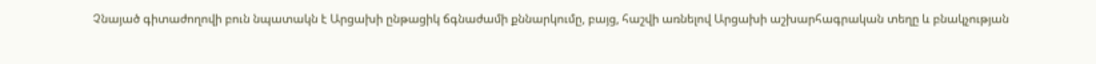Չնայած գիտաժողովի բուն նպատակն է Արցախի ընթացիկ ճգնաժամի քննարկումը, բայց, հաշվի առնելով Արցախի աշխարհագրական տեղը և բնակչության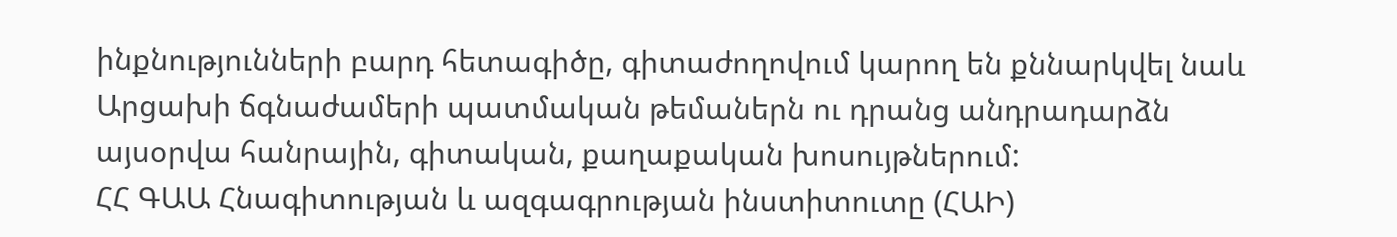ինքնությունների բարդ հետագիծը, գիտաժողովում կարող են քննարկվել նաև Արցախի ճգնաժամերի պատմական թեմաներն ու դրանց անդրադարձն այսօրվա հանրային, գիտական, քաղաքական խոսույթներում:
ՀՀ ԳԱԱ Հնագիտության և ազգագրության ինստիտուտը (ՀԱԻ)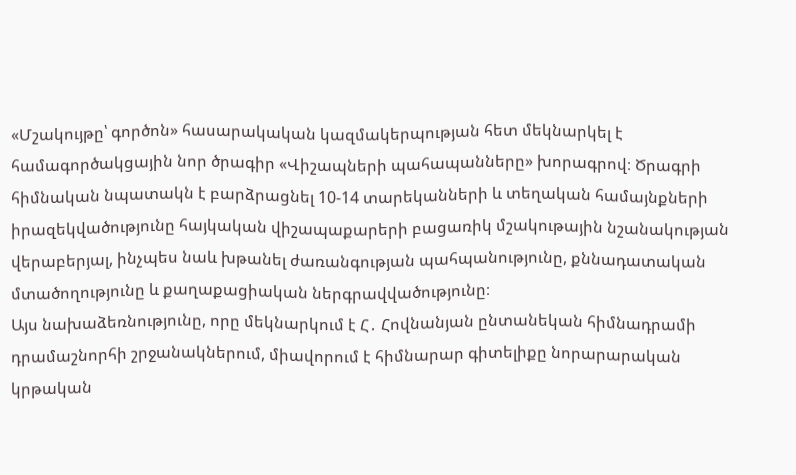«Մշակույթը՝ գործոն» հասարակական կազմակերպության հետ մեկնարկել է համագործակցային նոր ծրագիր «Վիշապների պահապանները» խորագրով։ Ծրագրի հիմնական նպատակն է բարձրացնել 10-14 տարեկանների և տեղական համայնքների իրազեկվածությունը հայկական վիշապաքարերի բացառիկ մշակութային նշանակության վերաբերյալ, ինչպես նաև խթանել ժառանգության պահպանությունը, քննադատական մտածողությունը և քաղաքացիական ներգրավվածությունը։
Այս նախաձեռնությունը, որը մեկնարկում է Հ․ Հովնանյան ընտանեկան հիմնադրամի դրամաշնորհի շրջանակներում, միավորում է հիմնարար գիտելիքը նորարարական կրթական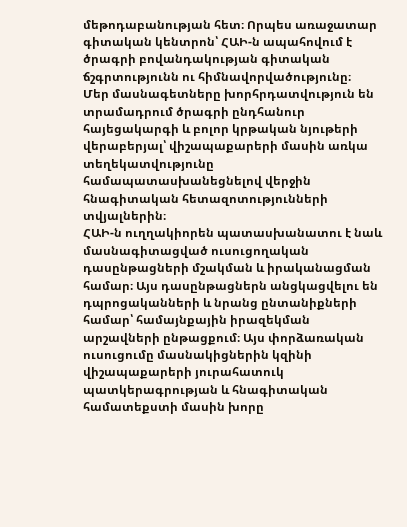մեթոդաբանության հետ։ Որպես առաջատար գիտական կենտրոն՝ ՀԱԻ-ն ապահովում է ծրագրի բովանդակության գիտական ճշգրտությունն ու հիմնավորվածությունը։
Մեր մասնագետները խորհրդատվություն են տրամադրում ծրագրի ընդհանուր հայեցակարգի և բոլոր կրթական նյութերի վերաբերյալ՝ վիշապաքարերի մասին առկա տեղեկատվությունը համապատասխանեցնելով վերջին հնագիտական հետազոտությունների տվյալներին։
ՀԱԻ-ն ուղղակիորեն պատասխանատու է նաև մասնագիտացված ուսուցողական դասընթացների մշակման և իրականացման համար։ Այս դասընթացներն անցկացվելու են դպրոցականների և նրանց ընտանիքների համար՝ համայնքային իրազեկման արշավների ընթացքում։ Այս փորձառական ուսուցումը մասնակիցներին կզինի վիշապաքարերի յուրահատուկ պատկերագրության և հնագիտական համատեքստի մասին խորը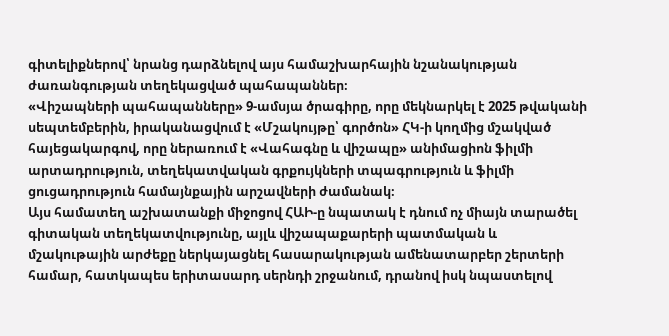գիտելիքներով՝ նրանց դարձնելով այս համաշխարհային նշանակության ժառանգության տեղեկացված պահապաններ։
«Վիշապների պահապանները» 9-ամսյա ծրագիրը, որը մեկնարկել է 2025 թվականի սեպտեմբերին, իրականացվում է «Մշակույթը՝ գործոն» ՀԿ-ի կողմից մշակված հայեցակարգով, որը ներառում է «Վահագնը և վիշապը» անիմացիոն ֆիլմի արտադրություն, տեղեկատվական գրքույկների տպագրություն և ֆիլմի ցուցադրություն համայնքային արշավների ժամանակ։
Այս համատեղ աշխատանքի միջոցով ՀԱԻ-ը նպատակ է դնում ոչ միայն տարածել գիտական տեղեկատվությունը, այլև վիշապաքարերի պատմական և մշակութային արժեքը ներկայացնել հասարակության ամենատարբեր շերտերի համար, հատկապես երիտասարդ սերնդի շրջանում, դրանով իսկ նպաստելով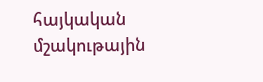հայկական մշակութային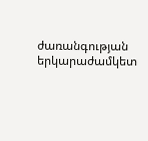ժառանգության երկարաժամկետ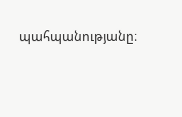պահպանությանը։